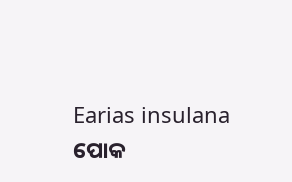Earias insulana
ପୋକ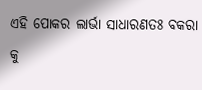ଏହି ପୋକର ଲାର୍ଭା ସାଧାରଣତଃ ବକରା କୁ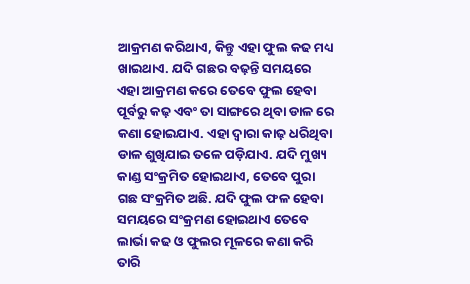ଆକ୍ରମଣ କରିଥାଏ, କିନ୍ତୁ ଏହା ଫୁଲ କଢ ମଧ୍ୟ ଖାଇଥାଏ. ଯଦି ଗଛର ବଢ଼ନ୍ତି ସମୟରେ ଏହା ଆକ୍ରମଣ କରେ ତେବେ ଫୁଲ ହେବା ପୂର୍ବରୁ କଢ଼ ଏବଂ ତା ସାଙ୍ଗରେ ଥିବା ଡାଳ ରେ କଣା ହୋଇଯାଏ. ଏହା ଦ୍ୱାରା କାଢ଼ ଧରିଥିବା ଡାଳ ଶୁଖିଯାଇ ତଳେ ପଡ଼ିଯାଏ. ଯଦି ମୁଖ୍ୟ କାଣ୍ଡ ସଂକ୍ରମିତ ହୋଇଥାଏ, ତେବେ ପୁରା ଗଛ ସଂକ୍ରମିତ ଅଛି. ଯଦି ଫୁଲ ଫଳ ହେବା ସମୟରେ ସଂକ୍ରମଣ ହୋଇଥାଏ ତେବେ ଲାର୍ଭା କଢ ଓ ଫୁଲର ମୂଳରେ କଣା କରି ତାରି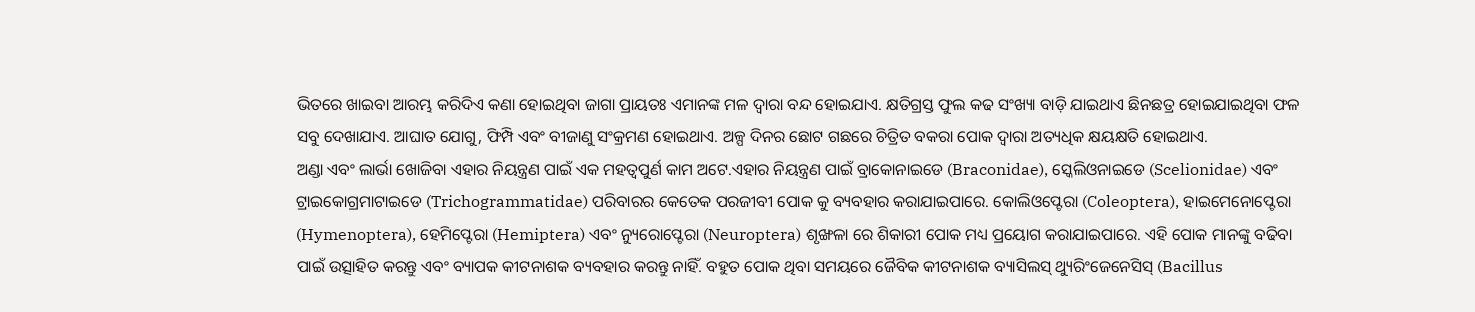ଭିତରେ ଖାଇବା ଆରମ୍ଭ କରିଦିଏ କଣା ହୋଇଥିବା ଜାଗା ପ୍ରାୟତଃ ଏମାନଙ୍କ ମଳ ଦ୍ୱାରା ବନ୍ଦ ହୋଇଯାଏ. କ୍ଷତିଗ୍ରସ୍ତ ଫୁଲ କଢ ସଂଖ୍ୟା ବାଡ଼ି ଯାଇଥାଏ ଛିନଛତ୍ର ହୋଇଯାଇଥିବା ଫଳ ସବୁ ଦେଖାଯାଏ. ଆଘାତ ଯୋଗୁ, ଫିମ୍ପି ଏବଂ ବୀଜାଣୁ ସଂକ୍ରମଣ ହୋଇଥାଏ. ଅଳ୍ପ ଦିନର ଛୋଟ ଗଛରେ ଚିତ୍ରିତ ବକରା ପୋକ ଦ୍ୱାରା ଅତ୍ୟଧିକ କ୍ଷୟକ୍ଷତି ହୋଇଥାଏ.
ଅଣ୍ଡା ଏବଂ ଲାର୍ଭା ଖୋଜିବା ଏହାର ନିୟନ୍ତ୍ରଣ ପାଇଁ ଏକ ମହତ୍ଵପୁର୍ଣ କାମ ଅଟେ.ଏହାର ନିୟନ୍ତ୍ରଣ ପାଇଁ ବ୍ରାକୋନାଇଡେ (Braconidae), ସ୍କେଲିଓନାଇଡେ (Scelionidae) ଏବଂ ଟ୍ରାଇକୋଗ୍ରମାଟାଇଡେ (Trichogrammatidae) ପରିବାରର କେତେକ ପରଜୀବୀ ପୋକ କୁ ବ୍ୟବହାର କରାଯାଇପାରେ. କୋଲିଓପ୍ଟେରା (Coleoptera), ହାଇମେନୋପ୍ଟେରା (Hymenoptera), ହେମିପ୍ଟେରା (Hemiptera) ଏବଂ ନ୍ୟୁରୋପ୍ଟେରା (Neuroptera) ଶୃଙ୍ଖଳା ରେ ଶିକାରୀ ପୋକ ମଧ୍ୟ ପ୍ରୟୋଗ କରାଯାଇପାରେ. ଏହି ପୋକ ମାନଙ୍କୁ ବଢିବା ପାଇଁ ଉତ୍ସାହିତ କରନ୍ତୁ ଏବଂ ବ୍ୟାପକ କୀଟନାଶକ ବ୍ୟବହାର କରନ୍ତୁ ନାହିଁ. ବହୁତ ପୋକ ଥିବା ସମୟରେ ଜୈବିକ କୀଟନାଶକ ବ୍ୟାସିଲସ୍ ଥ୍ୟୁରିଂଜେନେସିସ୍ (Bacillus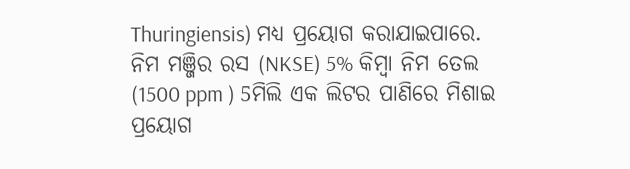Thuringiensis) ମଧ୍ୟ ପ୍ରୟୋଗ କରାଯାଇପାରେ. ନିମ ମଞ୍ଜିର ରସ (NKSE) 5% କିମ୍ବା ନିମ ତେଲ (1500 ppm ) 5ମିଲି ଏକ ଲିଟର ପାଣିରେ ମିଶାଇ ପ୍ରୟୋଗ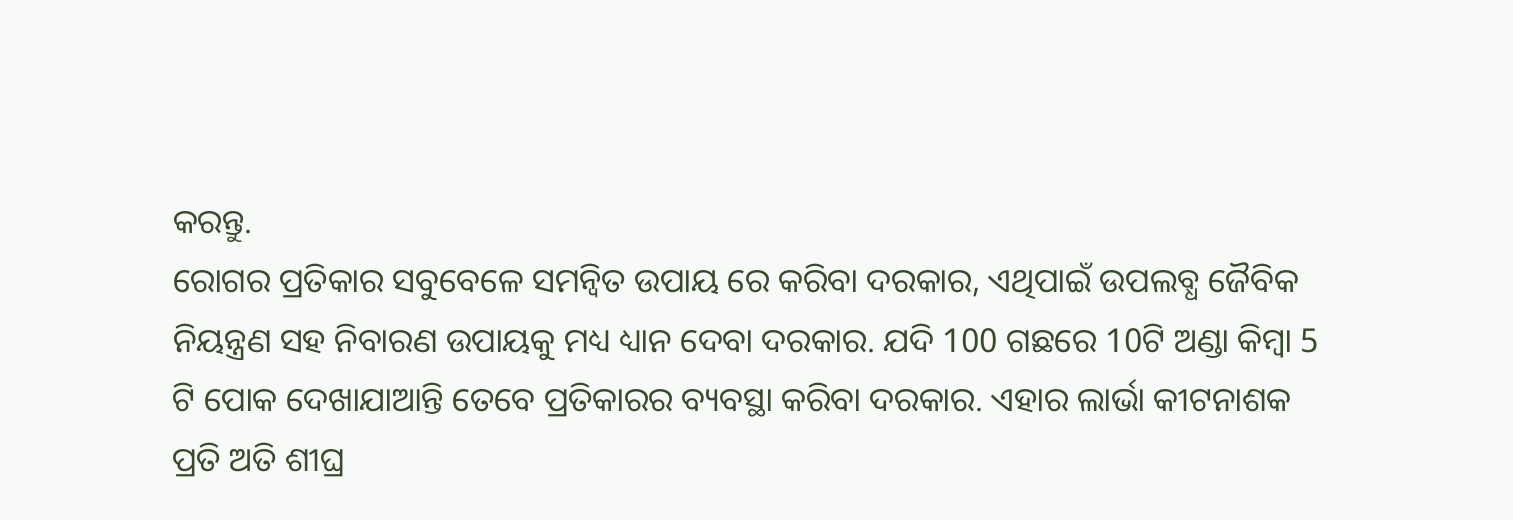କରନ୍ତୁ.
ରୋଗର ପ୍ରତିକାର ସବୁବେଳେ ସମନ୍ବିତ ଉପାୟ ରେ କରିବା ଦରକାର, ଏଥିପାଇଁ ଉପଲବ୍ଧ ଜୈବିକ ନିୟନ୍ତ୍ରଣ ସହ ନିବାରଣ ଉପାୟକୁ ମଧ୍ୟ ଧ୍ୟାନ ଦେବା ଦରକାର. ଯଦି 100 ଗଛରେ 10ଟି ଅଣ୍ଡା କିମ୍ବା 5 ଟି ପୋକ ଦେଖାଯାଆନ୍ତି ତେବେ ପ୍ରତିକାରର ବ୍ୟବସ୍ଥା କରିବା ଦରକାର. ଏହାର ଲାର୍ଭା କୀଟନାଶକ ପ୍ରତି ଅତି ଶୀଘ୍ର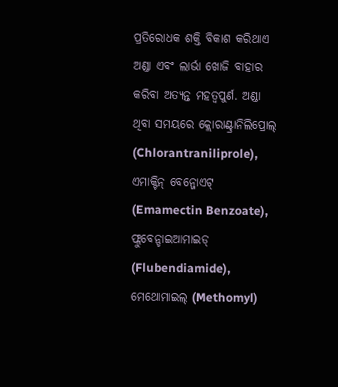ପ୍ରତିରୋଧକ ଶକ୍ତି ବିକାଶ କରିଥାଏ ଅଣ୍ଡା ଏବଂ ଲାର୍ଭା ଖୋଜି ବାହାର କରିବା ଅତ୍ୟନ୍ତ ମହତ୍ଵପୁର୍ଣ. ଅଣ୍ଡା ଥିବା ସମୟରେ କ୍ଲୋରାଣ୍ଟ୍ରାନିଲିପ୍ରୋଲ୍ (Chlorantraniliprole), ଏମାକ୍ଟିନ୍ ବେନ୍ଜୋଏଟ୍ (Emamectin Benzoate), ଫ୍ଲୁବେନ୍ଡାଇଆମାଇଡ୍ (Flubendiamide), ମେଥୋମାଇଲ୍ (Methomyl)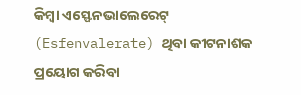କିମ୍ବା ଏସ୍ଫେନଭାଲେରେଟ୍ (Esfenvalerate) ଥିବା କୀଟନାଶକ ପ୍ରୟୋଗ କରିବା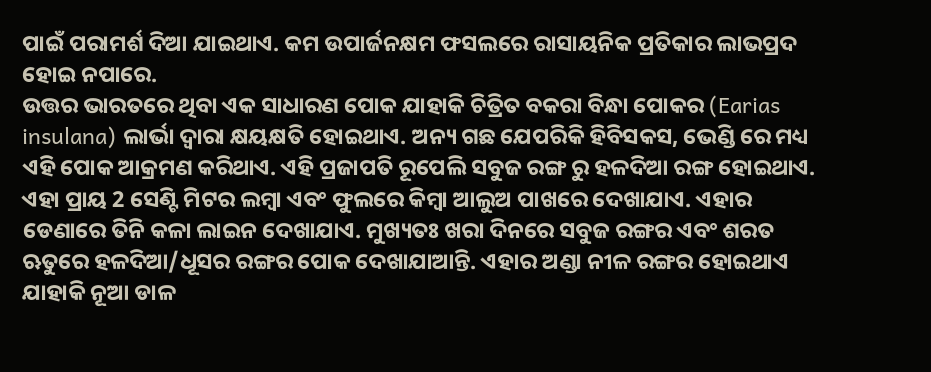ପାଇଁ ପରାମର୍ଶ ଦିଆ ଯାଇଥାଏ. କମ ଉପାର୍ଜନକ୍ଷମ ଫସଲରେ ରାସାୟନିକ ପ୍ରତିକାର ଲାଭପ୍ରଦ ହୋଇ ନପାରେ.
ଉତ୍ତର ଭାରତରେ ଥିବା ଏକ ସାଧାରଣ ପୋକ ଯାହାକି ଚିତ୍ରିତ ବକରା ବିନ୍ଧା ପୋକର (Earias insulana) ଲାର୍ଭା ଦ୍ୱାରା କ୍ଷୟକ୍ଷତି ହୋଇଥାଏ. ଅନ୍ୟ ଗଛ ଯେପରିକି ହିବିସକସ, ଭେଣ୍ଡି ରେ ମଧ୍ୟ ଏହି ପୋକ ଆକ୍ରମଣ କରିଥାଏ. ଏହି ପ୍ରଜାପତି ରୂପେଲି ସବୁଜ ରଙ୍ଗ ରୁ ହଳଦିଆ ରଙ୍ଗ ହୋଇଥାଏ. ଏହା ପ୍ରାୟ 2 ସେଣ୍ଟି ମିଟର ଲମ୍ୱା ଏବଂ ଫୁଲରେ କିମ୍ବା ଆଲୁଅ ପାଖରେ ଦେଖାଯାଏ. ଏହାର ଡେଣାରେ ତିନି କଳା ଲାଇନ ଦେଖାଯାଏ. ମୁଖ୍ୟତଃ ଖରା ଦିନରେ ସବୁଜ ରଙ୍ଗର ଏବଂ ଶରତ ଋତୁରେ ହଳଦିଆ/ଧୂସର ରଙ୍ଗର ପୋକ ଦେଖାଯାଆନ୍ତି. ଏହାର ଅଣ୍ଡା ନୀଳ ରଙ୍ଗର ହୋଇଥାଏ ଯାହାକି ନୂଆ ଡାଳ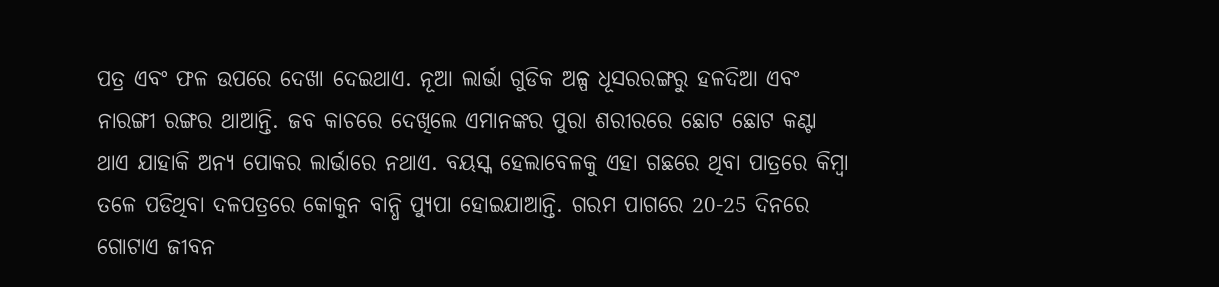ପତ୍ର ଏବଂ ଫଳ ଉପରେ ଦେଖା ଦେଇଥାଏ. ନୂଆ ଲାର୍ଭା ଗୁଡିକ ଅଳ୍ପ ଧୂସରରଙ୍ଗରୁ ହଳଦିଆ ଏବଂ ନାରଙ୍ଗୀ ରଙ୍ଗର ଥାଆନ୍ତି. ଜବ କାଚରେ ଦେଖିଲେ ଏମାନଙ୍କର ପୁରା ଶରୀରରେ ଛୋଟ ଛୋଟ କଣ୍ଟା ଥାଏ ଯାହାକି ଅନ୍ୟ ପୋକର ଲାର୍ଭାରେ ନଥାଏ. ବୟସ୍କ ହେଲାବେଳକୁ ଏହା ଗଛରେ ଥିବା ପାତ୍ରରେ କିମ୍ବା ତଳେ ପଡିଥିବା ଦଳପତ୍ରରେ କୋକୁନ ବାନ୍ଧି ପ୍ୟୁପା ହୋଇଯାଆନ୍ତି. ଗରମ ପାଗରେ 20-25 ଦିନରେ ଗୋଟାଏ ଜୀବନ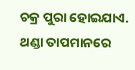ଚକ୍ର ପୁରା ହୋଇଯାଏ. ଥଣ୍ଡା ତାପମାନରେ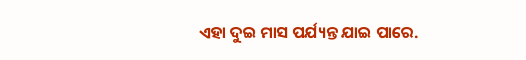ଏହା ଦୁଇ ମାସ ପର୍ଯ୍ୟନ୍ତ ଯାଇ ପାରେ.